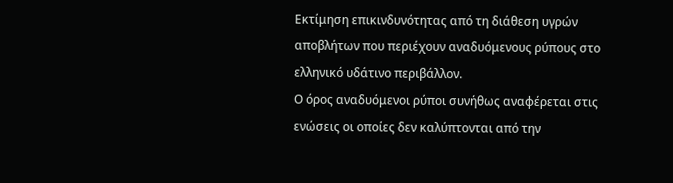Εκτίμηση επικινδυνότητας από τη διάθεση υγρών αποβλήτων που περιέχουν αναδυόμενους ρύπους στο ελληνικό υδάτινο περιβάλλον.
Ο όρος αναδυόμενοι ρύποι συνήθως αναφέρεται στις ενώσεις οι οποίες δεν καλύπτονται από την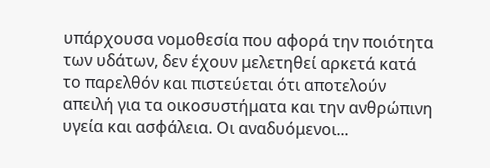υπάρχουσα νομοθεσία που αφορά την ποιότητα των υδάτων, δεν έχουν μελετηθεί αρκετά κατά το παρελθόν και πιστεύεται ότι αποτελούν απειλή για τα οικοσυστήματα και την ανθρώπινη υγεία και ασφάλεια. Οι αναδυόμενοι...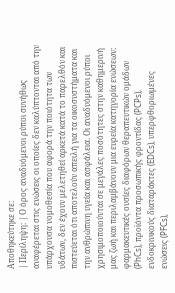Αποθηκεύτηκε σε:
| Περίληψη: | Ο όρος αναδυόμενοι ρύποι συνήθως αναφέρεται στις ενώσεις οι οποίες δεν καλύπτονται από την υπάρχουσα νομοθεσία που αφορά την ποιότητα των υδάτων, δεν έχουν μελετηθεί αρκετά κατά το παρελθόν και πιστεύεται ότι αποτελούν απειλή για τα οικοσυστήματα και την ανθρώπινη υγεία και ασφάλεια. Οι αναδυόμενοι ρύποι χρησιμοποιούνται σε μεγάλες ποσότητες στην καθημερινή μας ζωή και περιλαμβάνουν μια ευρεία κατηγορία ενώσεων: φαρμακευτικές ουσίες διαφόρων θεραπευτικών ομάδων (PhCs), προϊόντα προσωπικής φροντίδας (PCPs), ενδοκρινικούς διαταράκτες (EDCs), υπερφθοριωμένες ενώσεις (PFCs),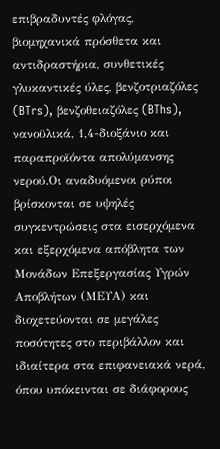επιβραδυντές φλόγας, βιομηχανικά πρόσθετα και αντιδραστήρια, συνθετικές γλυκαντικές ύλες, βενζοτριαζόλες (BTrs), βενζοθειαζόλες (BThs), νανοϋλικά, 1,4-διοξάνιο και παραπροϊόντα απολύμανσης νερού.Οι αναδυόμενοι ρύποι βρίσκονται σε υψηλές συγκεντρώσεις στα εισερχόμενα και εξερχόμενα απόβλητα των Μονάδων Επεξεργασίας Υγρών Αποβλήτων (ΜΕΥΑ) και διοχετεύονται σε μεγάλες ποσότητες στο περιβάλλον και ιδιαίτερα στα επιφανειακά νερά, όπου υπόκεινται σε διάφορους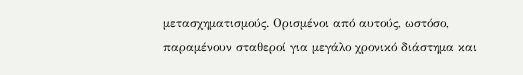μετασχηματισμούς. Ορισμένοι από αυτούς, ωστόσο, παραμένουν σταθεροί για μεγάλο χρονικό διάστημα και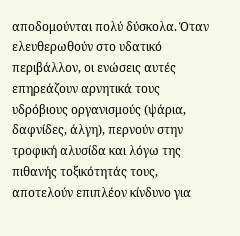αποδομούνται πολύ δύσκολα. Όταν ελευθερωθούν στο υδατικό περιβάλλον, οι ενώσεις αυτές επηρεάζουν αρνητικά τους υδρόβιους οργανισμούς (ψάρια, δαφνίδες, άλγη), περνούν στην τροφική αλυσίδα και λόγω της πιθανής τοξικότητάς τους, αποτελούν επιπλέον κίνδυνο για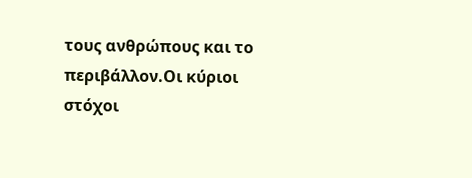τους ανθρώπους και το περιβάλλον.Οι κύριοι στόχοι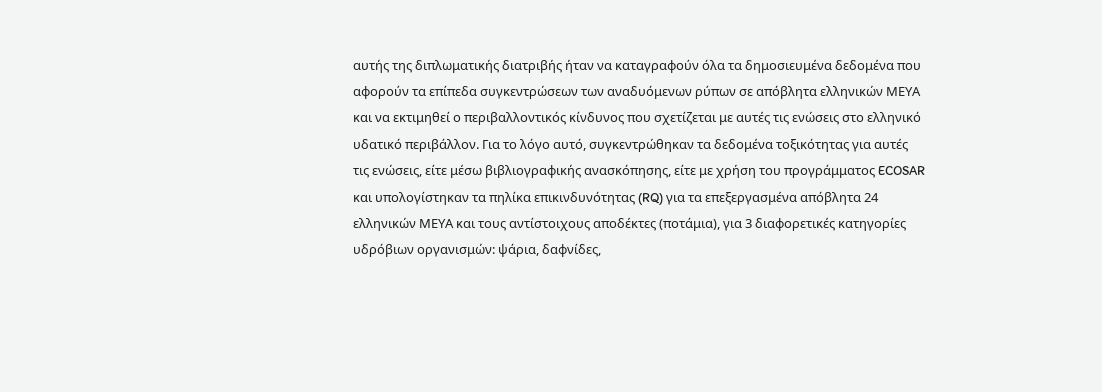αυτής της διπλωματικής διατριβής ήταν να καταγραφούν όλα τα δημοσιευμένα δεδομένα που αφορούν τα επίπεδα συγκεντρώσεων των αναδυόμενων ρύπων σε απόβλητα ελληνικών ΜΕΥΑ και να εκτιμηθεί ο περιβαλλοντικός κίνδυνος που σχετίζεται με αυτές τις ενώσεις στο ελληνικό υδατικό περιβάλλον. Για το λόγο αυτό, συγκεντρώθηκαν τα δεδομένα τοξικότητας για αυτές τις ενώσεις, είτε μέσω βιβλιογραφικής ανασκόπησης, είτε με χρήση του προγράμματος ECOSAR και υπολογίστηκαν τα πηλίκα επικινδυνότητας (RQ) για τα επεξεργασμένα απόβλητα 24 ελληνικών ΜΕΥΑ και τους αντίστοιχους αποδέκτες (ποτάμια), για 3 διαφορετικές κατηγορίες υδρόβιων οργανισμών: ψάρια, δαφνίδες,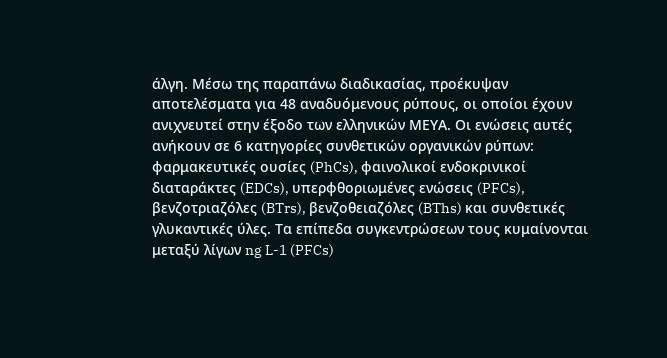άλγη. Μέσω της παραπάνω διαδικασίας, προέκυψαν αποτελέσματα για 48 αναδυόμενους ρύπους, οι οποίοι έχουν ανιχνευτεί στην έξοδο των ελληνικών ΜΕΥΑ. Οι ενώσεις αυτές ανήκουν σε 6 κατηγορίες συνθετικών οργανικών ρύπων: φαρμακευτικές ουσίες (PhCs), φαινολικοί ενδοκρινικοί διαταράκτες (EDCs), υπερφθοριωμένες ενώσεις (PFCs), βενζοτριαζόλες (BTrs), βενζοθειαζόλες (BThs) και συνθετικές γλυκαντικές ύλες. Τα επίπεδα συγκεντρώσεων τους κυμαίνονται μεταξύ λίγων ng L-1 (PFCs)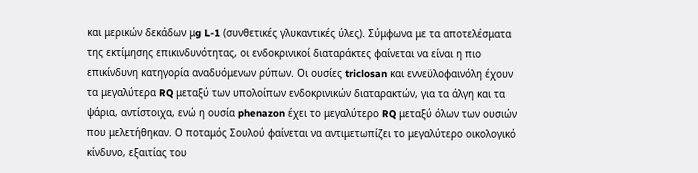και μερικών δεκάδων μg L-1 (συνθετικές γλυκαντικές ύλες). Σύμφωνα με τα αποτελέσματα της εκτίμησης επικινδυνότητας, οι ενδοκρινικοί διαταράκτες φαίνεται να είναι η πιο επικίνδυνη κατηγορία αναδυόμενων ρύπων. Οι ουσίες triclosan και εννεϋλοφαινόλη έχουν τα μεγαλύτερα RQ μεταξύ των υπολοίπων ενδοκρινικών διαταρακτών, για τα άλγη και τα ψάρια, αντίστοιχα, ενώ η ουσία phenazon έχει το μεγαλύτερο RQ μεταξύ όλων των ουσιών που μελετήθηκαν. Ο ποταμός Σουλού φαίνεται να αντιμετωπίζει το μεγαλύτερο οικολογικό κίνδυνο, εξαιτίας του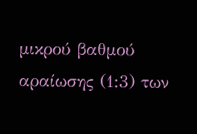μικρού βαθμού αραίωσης (1:3) των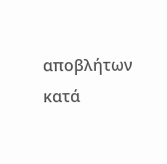αποβλήτων κατά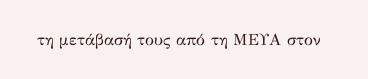τη μετάβασή τους από τη ΜΕΥΑ στον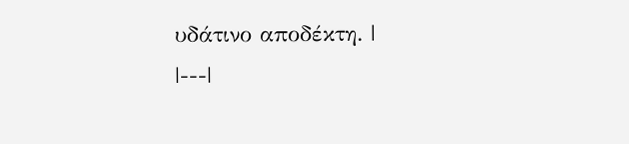υδάτινο αποδέκτη. |
|---|